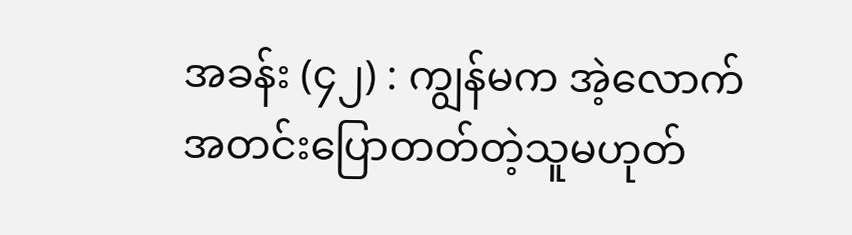အခန်း (၄၂) : ကျွန်မက အဲ့လောက် အတင်းပြောတတ်တဲ့သူမဟုတ်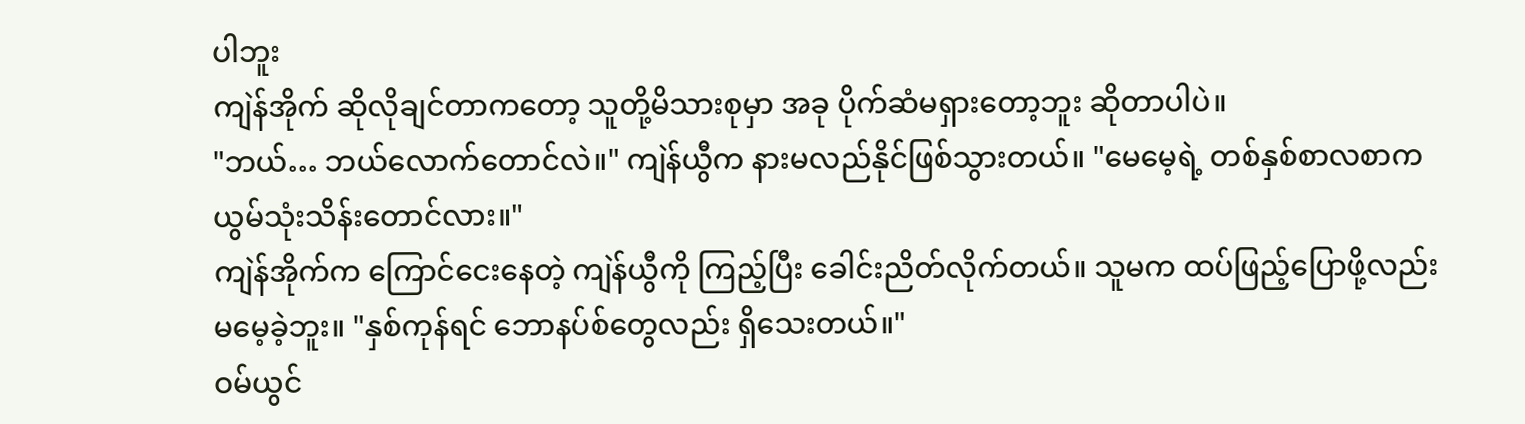ပါဘူး
ကျဲန်အိုက် ဆိုလိုချင်တာကတော့ သူတို့မိသားစုမှာ အခု ပိုက်ဆံမရှားတော့ဘူး ဆိုတာပါပဲ။
"ဘယ်… ဘယ်လောက်တောင်လဲ။" ကျဲန်ယွီက နားမလည်နိုင်ဖြစ်သွားတယ်။ "မေမေ့ရဲ့ တစ်နှစ်စာလစာက ယွမ်သုံးသိန်းတောင်လား။"
ကျဲန်အိုက်က ကြောင်ငေးနေတဲ့ ကျဲန်ယွီကို ကြည့်ပြီး ခေါင်းညိတ်လိုက်တယ်။ သူမက ထပ်ဖြည့်ပြောဖို့လည်း မမေ့ခဲ့ဘူး။ "နှစ်ကုန်ရင် ဘောနပ်စ်တွေလည်း ရှိသေးတယ်။"
ဝမ်ယွင်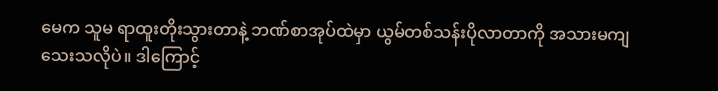မေက သူမ ရာထူးတိုးသွားတာနဲ့ ဘဏ်စာအုပ်ထဲမှာ ယွမ်တစ်သန်းပိုလာတာကို အသားမကျသေးသလိုပဲ။ ဒါကြောင့်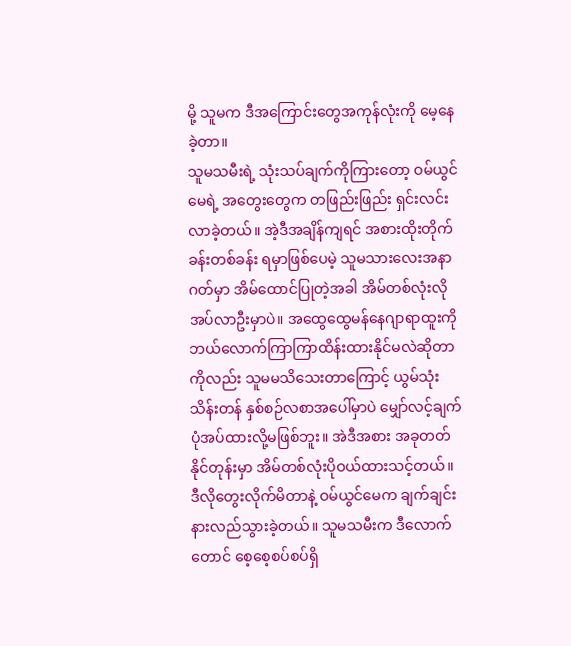မို့ သူမက ဒီအကြောင်းတွေအကုန်လုံးကို မေ့နေခဲ့တာ။
သူမသမီးရဲ့ သုံးသပ်ချက်ကိုကြားတော့ ဝမ်ယွင်မေရဲ့ အတွေးတွေက တဖြည်းဖြည်း ရှင်းလင်းလာခဲ့တယ်။ အဲ့ဒီအချိန်ကျရင် အစားထိုးတိုက်ခန်းတစ်ခန်း ရမှာဖြစ်ပေမဲ့ သူမသားလေးအနာဂတ်မှာ အိမ်ထောင်ပြုတဲ့အခါ အိမ်တစ်လုံးလိုအပ်လာဦးမှာပဲ။ အထွေထွေမန်နေဂျာရာထူးကို ဘယ်လောက်ကြာကြာထိန်းထားနိုင်မလဲဆိုတာကိုလည်း သူမမသိသေးတာကြောင့် ယွမ်သုံးသိန်းတန် နှစ်စဉ်လစာအပေါ်မှာပဲ မျှော်လင့်ချက်ပုံအပ်ထားလို့မဖြစ်ဘူး။ အဲဒီအစား အခုတတ်နိုင်တုန်းမှာ အိမ်တစ်လုံးပိုဝယ်ထားသင့်တယ်။
ဒီလိုတွေးလိုက်မိတာနဲ့ ဝမ်ယွင်မေက ချက်ချင်းနားလည်သွားခဲ့တယ်။ သူမသမီးက ဒီလောက်တောင် စေ့စေ့စပ်စပ်ရှိ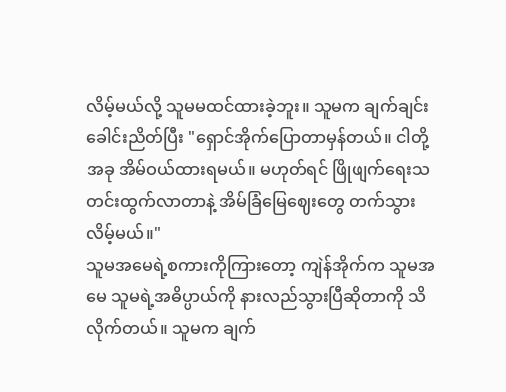လိမ့်မယ်လို့ သူမမထင်ထားခဲ့ဘူး။ သူမက ချက်ချင်းခေါင်းညိတ်ပြီး "ရှောင်အိုက်ပြောတာမှန်တယ်။ ငါတို့အခု အိမ်ဝယ်ထားရမယ်။ မဟုတ်ရင် ဖြိုဖျက်ရေးသတင်းထွက်လာတာနဲ့ အိမ်ခြံမြေဈေးတွေ တက်သွားလိမ့်မယ်။"
သူမအမေရဲ့စကားကိုကြားတော့ ကျဲန်အိုက်က သူမအမေ သူမရဲ့အဓိပ္ပာယ်ကို နားလည်သွားပြီဆိုတာကို သိလိုက်တယ်။ သူမက ချက်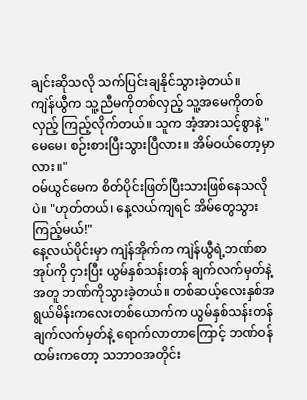ချင်းဆိုသလို သက်ပြင်းချနိုင်သွားခဲ့တယ်။
ကျဲန်ယွီက သူ့ညီမကိုတစ်လှည့် သူ့အမေကိုတစ်လှည့် ကြည့်လိုက်တယ်။ သူက အံ့အားသင့်စွာနဲ့ "မေမေ၊ စဉ်းစားပြီးသွားပြီလား။ အိမ်ဝယ်တော့မှာလား။"
ဝမ်ယွင်မေက စိတ်ပိုင်းဖြတ်ပြီးသားဖြစ်နေသလိုပဲ။ "ဟုတ်တယ်၊ နေ့လယ်ကျရင် အိမ်တွေသွားကြည့်မယ်!"
နေ့လယ်ပိုင်းမှာ ကျဲန်အိုက်က ကျဲန်ယွီရဲ့ဘဏ်စာအုပ်ကို ငှားပြီး ယွမ်နှစ်သန်းတန် ချက်လက်မှတ်နဲ့အတူ ဘဏ်ကိုသွားခဲ့တယ်။ တစ်ဆယ့်လေးနှစ်အရွယ်မိန်းကလေးတစ်ယောက်က ယွမ်နှစ်သန်းတန် ချက်လက်မှတ်နဲ့ ရောက်လာတာကြောင့် ဘဏ်ဝန်ထမ်းကတော့ သဘာဝအတိုင်း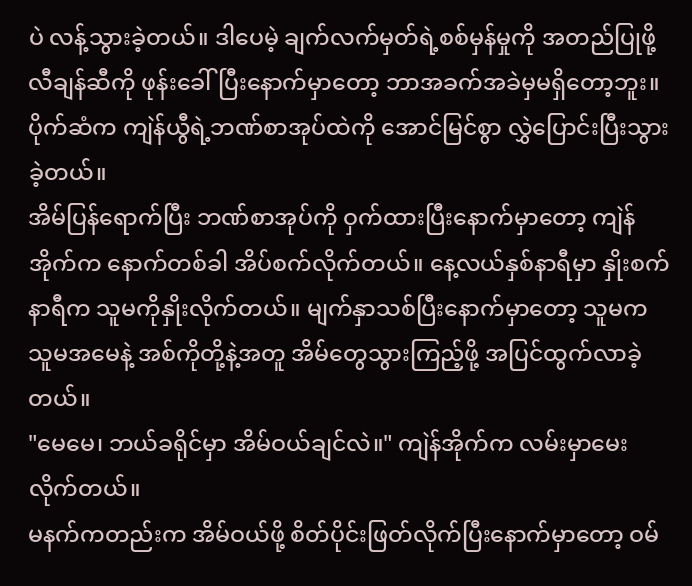ပဲ လန့်သွားခဲ့တယ်။ ဒါပေမဲ့ ချက်လက်မှတ်ရဲ့စစ်မှန်မှုကို အတည်ပြုဖို့ လီချန်ဆီကို ဖုန်းခေါ်ပြီးနောက်မှာတော့ ဘာအခက်အခဲမှမရှိတော့ဘူး။ ပိုက်ဆံက ကျဲန်ယွီရဲ့ဘဏ်စာအုပ်ထဲကို အောင်မြင်စွာ လွှဲပြောင်းပြီးသွားခဲ့တယ်။
အိမ်ပြန်ရောက်ပြီး ဘဏ်စာအုပ်ကို ဝှက်ထားပြီးနောက်မှာတော့ ကျဲန်အိုက်က နောက်တစ်ခါ အိပ်စက်လိုက်တယ်။ နေ့လယ်နှစ်နာရီမှာ နှိုးစက်နာရီက သူမကိုနှိုးလိုက်တယ်။ မျက်နှာသစ်ပြီးနောက်မှာတော့ သူမက သူမအမေနဲ့ အစ်ကိုတို့နဲ့အတူ အိမ်တွေသွားကြည့်ဖို့ အပြင်ထွက်လာခဲ့တယ်။
"မေမေ၊ ဘယ်ခရိုင်မှာ အိမ်ဝယ်ချင်လဲ။" ကျဲန်အိုက်က လမ်းမှာမေးလိုက်တယ်။
မနက်ကတည်းက အိမ်ဝယ်ဖို့ စိတ်ပိုင်းဖြတ်လိုက်ပြီးနောက်မှာတော့ ဝမ်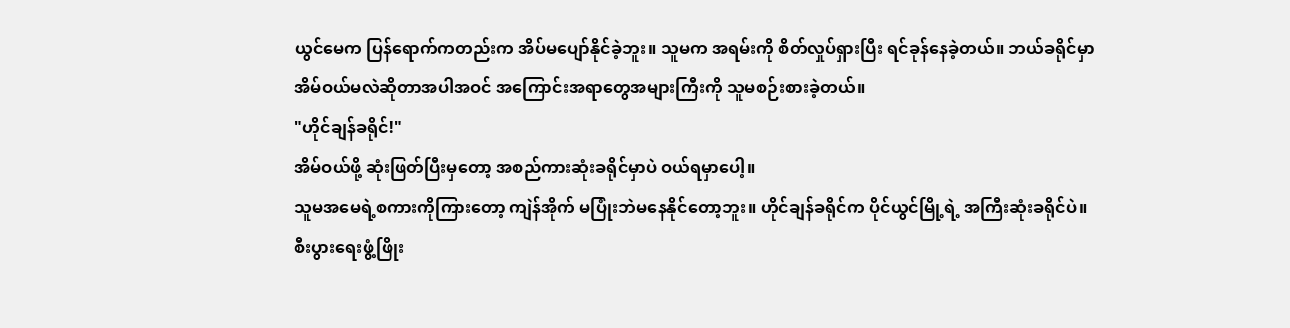ယွင်မေက ပြန်ရောက်ကတည်းက အိပ်မပျော်နိုင်ခဲ့ဘူး။ သူမက အရမ်းကို စိတ်လှုပ်ရှားပြီး ရင်ခုန်နေခဲ့တယ်။ ဘယ်ခရိုင်မှာ အိမ်ဝယ်မလဲဆိုတာအပါအဝင် အကြောင်းအရာတွေအများကြီးကို သူမစဉ်းစားခဲ့တယ်။
"ဟိုင်ချန်ခရိုင်!"
အိမ်ဝယ်ဖို့ ဆုံးဖြတ်ပြီးမှတော့ အစည်ကားဆုံးခရိုင်မှာပဲ ဝယ်ရမှာပေါ့။
သူမအမေရဲ့စကားကိုကြားတော့ ကျဲန်အိုက် မပြုံးဘဲမနေနိုင်တော့ဘူး။ ဟိုင်ချန်ခရိုင်က ပိုင်ယွင်မြို့ရဲ့ အကြီးဆုံးခရိုင်ပဲ။ စီးပွားရေးဖွံ့ဖြိုး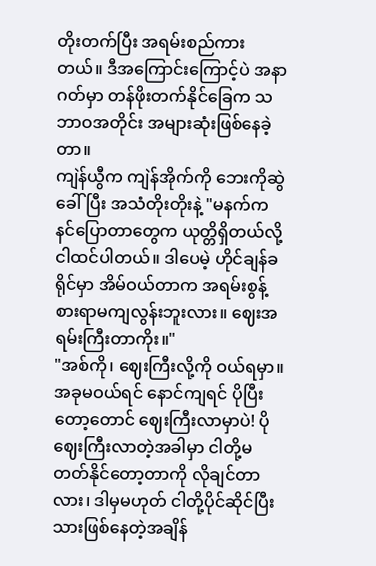တိုးတက်ပြီး အရမ်းစည်ကားတယ်။ ဒီအကြောင်းကြောင့်ပဲ အနာဂတ်မှာ တန်ဖိုးတက်နိုင်ခြေက သဘာဝအတိုင်း အများဆုံးဖြစ်နေခဲ့တာ။
ကျဲန်ယွီက ကျဲန်အိုက်ကို ဘေးကိုဆွဲခေါ်ပြီး အသံတိုးတိုးနဲ့ "မနက်က နင်ပြောတာတွေက ယုတ္တိရှိတယ်လို့ ငါထင်ပါတယ်။ ဒါပေမဲ့ ဟိုင်ချန်ခရိုင်မှာ အိမ်ဝယ်တာက အရမ်းစွန့်စားရာမကျလွန်းဘူးလား။ ဈေးအရမ်းကြီးတာကိုး။"
"အစ်ကို၊ ဈေးကြီးလို့ကို ဝယ်ရမှာ။ အခုမဝယ်ရင် နောင်ကျရင် ပိုပြီးတော့တောင် ဈေးကြီးလာမှာပဲ! ပိုဈေးကြီးလာတဲ့အခါမှာ ငါတို့မတတ်နိုင်တော့တာကို လိုချင်တာလား၊ ဒါမှမဟုတ် ငါတို့ပိုင်ဆိုင်ပြီးသားဖြစ်နေတဲ့အချိန်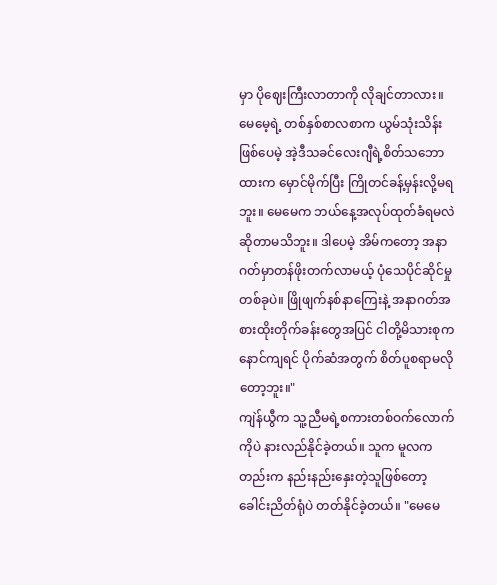မှာ ပိုဈေးကြီးလာတာကို လိုချင်တာလား။ မေမေ့ရဲ့ တစ်နှစ်စာလစာက ယွမ်သုံးသိန်းဖြစ်ပေမဲ့ အဲ့ဒီသခင်လေးဂျီရဲ့စိတ်သဘောထားက မှောင်မိုက်ပြီး ကြိုတင်ခန့်မှန်းလို့မရဘူး။ မေမေက ဘယ်နေ့အလုပ်ထုတ်ခံရမလဲဆိုတာမသိဘူး။ ဒါပေမဲ့ အိမ်ကတော့ အနာဂတ်မှာတန်ဖိုးတက်လာမယ့် ပုံသေပိုင်ဆိုင်မှုတစ်ခုပဲ။ ဖြိုဖျက်နစ်နာကြေးနဲ့ အနာဂတ်အစားထိုးတိုက်ခန်းတွေအပြင် ငါတို့မိသားစုက နောင်ကျရင် ပိုက်ဆံအတွက် စိတ်ပူစရာမလိုတော့ဘူး။"
ကျဲန်ယွီက သူ့ညီမရဲ့စကားတစ်ဝက်လောက်ကိုပဲ နားလည်နိုင်ခဲ့တယ်။ သူက မူလကတည်းက နည်းနည်းနှေးတဲ့သူဖြစ်တော့ ခေါင်းညိတ်ရုံပဲ တတ်နိုင်ခဲ့တယ်။ "မေမေ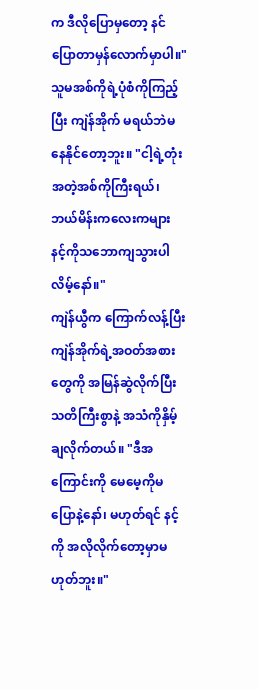က ဒီလိုပြောမှတော့ နင်ပြောတာမှန်လောက်မှာပါ။"
သူမအစ်ကိုရဲ့ပုံစံကိုကြည့်ပြီး ကျဲန်အိုက် မရယ်ဘဲမနေနိုင်တော့ဘူး။ "ငါ့ရဲ့တုံးအတဲ့အစ်ကိုကြီးရယ်၊ ဘယ်မိန်းကလေးကများ နင့်ကိုသဘောကျသွားပါလိမ့်နော်။"
ကျဲန်ယွီက ကြောက်လန့်ပြီး ကျဲန်အိုက်ရဲ့အဝတ်အစားတွေကို အမြန်ဆွဲလိုက်ပြီး သတိကြီးစွာနဲ့ အသံကိုနှိမ့်ချလိုက်တယ်။ "ဒီအကြောင်းကို မေမေ့ကိုမပြောနဲ့နော်၊ မဟုတ်ရင် နင့်ကို အလိုလိုက်တော့မှာမဟုတ်ဘူး။"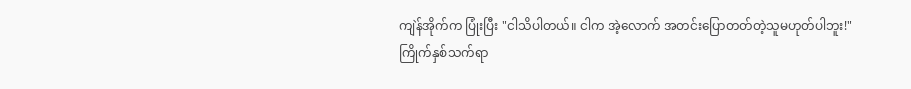ကျဲန်အိုက်က ပြုံးပြီး "ငါသိပါတယ်။ ငါက အဲ့လောက် အတင်းပြောတတ်တဲ့သူမဟုတ်ပါဘူး!"
ကြိုက်နှစ်သက်ရာ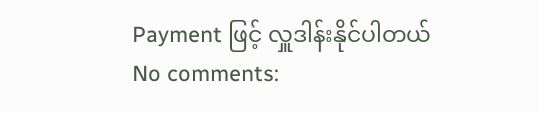Payment ဖြင့် လှူဒါန်းနိုင်ပါတယ်
No comments: